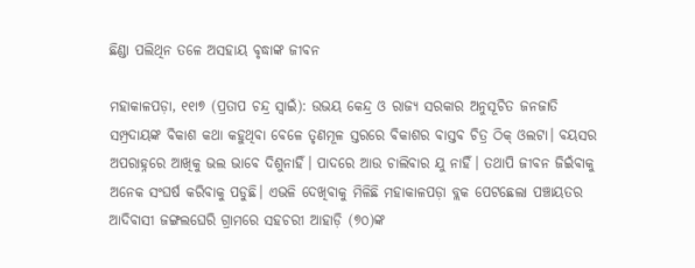ଛିଣ୍ଡା ପଲିଥିନ ତଳେ ଅସହାୟ ବୃଦ୍ଧାଙ୍କ ଜୀବନ

ମହାକାଳପଡ଼ା, ୧୧ା୭ (ପ୍ରତାପ ଚନ୍ଦ୍ର ସ୍ବାଇଁ): ଉଭୟ କେନ୍ଦ୍ର ଓ ରାଜ୍ୟ ସରକାର ଅନୁସୂଚିତ ଜନଜାତି ସମ୍ପ୍ରଦାୟଙ୍କ ବିକାଶ କଥା କହୁଥିବା ବେଳେ ତୃଣମୂଳ ସ୍ତରରେ ବିକାଶର ବାସ୍ତବ ଚିତ୍ର ଠିକ୍‌ ଓଲଟା। ବୟସର ଅପରାହ୍ନରେ ଆଖିକୁ ଭଲ ଭାବେ ଦିଶୁନାହିଁ। ପାଦରେ ଆଉ ଚାଲିବାର ଯୁ ନାହିଁ। ତଥାପି ଜୀବନ ଜିଇଁବାକୁ ଅନେକ ସଂଘର୍ଷ କରିବାକୁ ପଡୁଛି। ଏଭଳି ଦେଖିବାକୁ ମିଳିଛି ମହାକାଳପଡ଼ା ବ୍ଲକ ପେଟଛେଲା ପଞ୍ଚାୟତର ଆଦିବାସୀ ଜଙ୍ଗଲଘେରି ଗ୍ରାମରେ ସହଚରୀ ଆହାଡ଼ି (୭୦)ଙ୍କ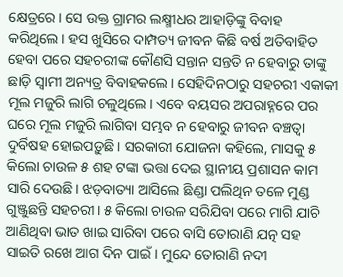କ୍ଷେତ୍ରରେ। ସେ ଉକ୍ତ ଗ୍ରାମର ଲକ୍ଷ୍ମୀଧର ଆହାଡ଼ିଙ୍କୁ ବିବାହ କରିଥିଲେ। ହସ ଖୁସିରେ ଦାମ୍ପତ୍ୟ ଜୀବନ କିଛି ବର୍ଷ ଅତିବାହିତ ହେବା ପରେ ସହଚରୀଙ୍କ କୌଣସି ସନ୍ତାନ ସନ୍ତତି ନ ହେବାରୁ ତାଙ୍କୁ ଛାଡ଼ି ସ୍ବାମୀ ଅନ୍ୟତ୍ର ବିବାହକଲେ। ସେହିଦିନଠାରୁ ସହଚରୀ ଏକାକୀ ମୂଲ ମଜୁରି ଲାଗି ଚଳୁଥିଲେ। ଏବେ ବୟସର ଅପରାହ୍ନରେ ପର ଘରେ ମୂଲ ମଜୁରି ଲାଗିବା ସମ୍ଭବ ନ ହେବାରୁ ଜୀବନ ବଞ୍ଚତ୍ବା ଦୁର୍ବିଷହ ହୋଇପଡ଼ୁଛି। ସରକାରୀ ଯୋଜନା କହିଲେ, ମାସକୁ ୫ କିଲୋ ଚାଉଳ ୫ ଶହ ଟଙ୍କା ଭତ୍ତା ଦେଇ ସ୍ଥାନୀୟ ପ୍ରଶାସନ କାମ ସାରି ଦେଉଛି। ଝଡ଼ବାତ୍ୟା ଆସିଲେ ଛିଣ୍ଡା ପଲିଥିନ ତଳେ ମୁଣ୍ଡ ଗୁଞ୍ଜୁଛନ୍ତି ସହଚରୀ। ୫ କିଲୋ ଚାଉଳ ସରିଯିବା ପରେ ମାଗି ଯାଚି ଆଣିଥିବା ଭାତ ଖାଇ ସାରିବା ପରେ ବାସି ତୋରାଣି ଯତ୍ନ ସହ ସାଇତି ରଖେ ଆଗ ଦିନ ପାଇଁ। ମୁନ୍ଦେ ତୋରାଣି ନଦୀ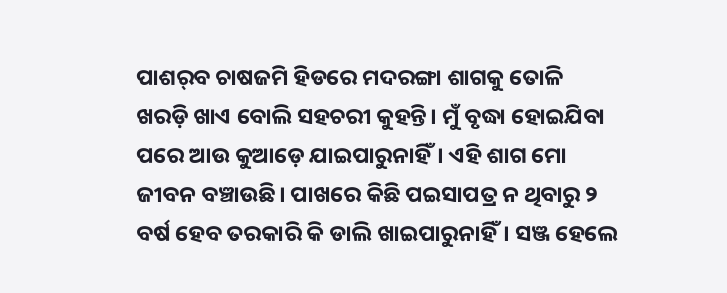ପାଶର୍‌ବ ଚାଷଜମି ହିଡରେ ମଦରଙ୍ଗା ଶାଗକୁ ତୋଳି ଖରଡ଼ି ଖାଏ ବୋଲି ସହଚରୀ କୁହନ୍ତି। ମୁଁ ବୃଦ୍ଧା ହୋଇଯିବା ପରେ ଆଉ କୁଆଡ଼େ ଯାଇପାରୁନାହିଁ। ଏହି ଶାଗ ମୋ ଜୀବନ ବଞ୍ଚାଉଛି। ପାଖରେ କିଛି ପଇସାପତ୍ର ନ ଥିବାରୁ ୨ ବର୍ଷ ହେବ ତରକାରି କି ଡାଲି ଖାଇପାରୁନାହିଁ। ସଞ୍ଜ ହେଲେ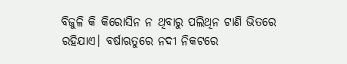ବିଜୁଳି କି କିରୋସିନ ନ ଥିବାରୁ ପଲିଥିନ ଟାଣି ଭିତରେ ରହିଯାଏ। ବର୍ଷାଋତୁରେ ନଦୀ ନିକଟରେ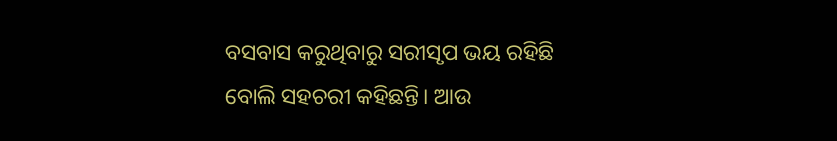ବସବାସ କରୁଥିବାରୁ ସରୀସୃପ ଭୟ ରହିଛି ବୋଲି ସହଚରୀ କହିଛନ୍ତି। ଆଉ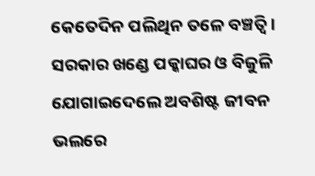କେତେଦିନ ପଲିଥିନ ତଳେ ବଞ୍ଚତ୍ବି। ସରକାର ଖଣ୍ଡେ ପକ୍କାଘର ଓ ବିଜୁଳି ଯୋଗାଇଦେଲେ ଅବଶିଷ୍ଟ ଜୀବନ ଭଲରେ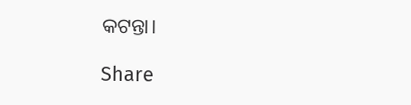କଟନ୍ତା।

Share